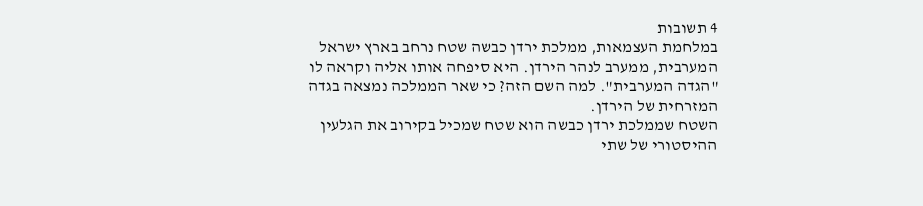4 תשובות
במלחמת העצמאות, ממלכת ירדן כבשה שטח נרחב בארץ ישראל המערבית, ממערב לנהר הירדן. היא סיפחה אותו אליה וקראה לו "הגדה המערבית". למה השם הזה? כי שאר הממלכה נמצאה בגדה המזרחית של הירדן.
השטח שממלכת ירדן כבשה הוא שטח שמכיל בקירוב את הגלעין ההיסטורי של שתי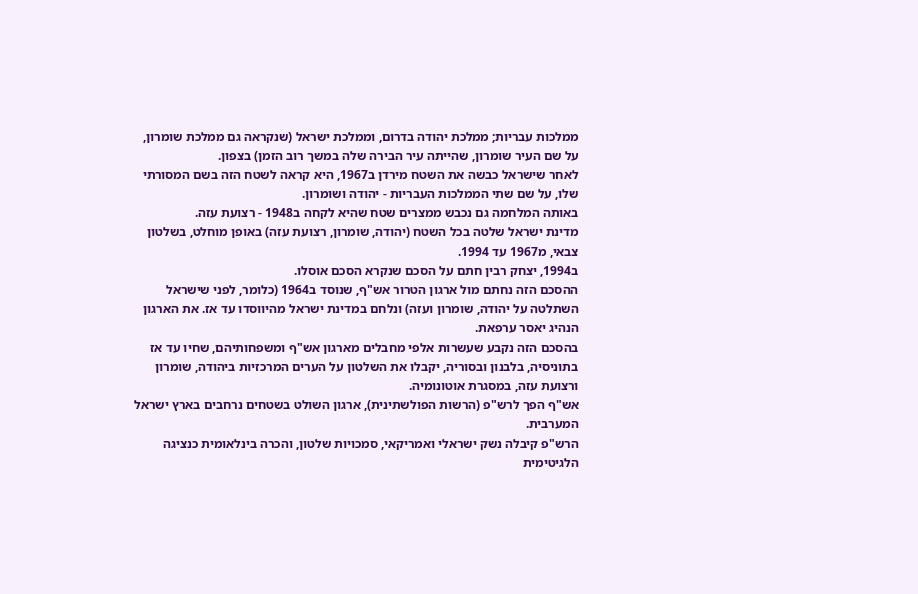ממלכות עבריות; ממלכת יהודה בדרום, וממלכת ישראל (שנקראה גם ממלכת שומרון, על שם העיר שומרון, שהייתה עיר הבירה שלה במשך רוב הזמן) בצפון.
לאחר שישראל כבשה את השטח מירדן ב1967, היא קראה לשטח הזה בשם המסורתי שלו, על שם שתי הממלכות העבריות - יהודה ושומרון.
באותה המלחמה גם נכבש ממצרים שטח שהיא לקחה ב1948 - רצועת עזה.
מדינת ישראל שלטה בכל השטח (יהודה, שומרון, רצועת עזה) באופן מוחלט, בשלטון צבאי, מ1967 עד 1994.
ב1994, יצחק רבין חתם על הסכם שנקרא הסכם אוסלו.
ההסכם הזה נחתם מול ארגון הטרור אש"ף, שנוסד ב1964 (כלומר, לפני שישראל השתלטה על יהודה, שומרון ועזה) ונלחם במדינת ישראל מהיווסדו עד אז. את הארגון הנהיג יאסר ערפאת.
בהסכם הזה נקבע שעשרות אלפי מחבלים מארגון אש"ף ומשפחותיהם, שחיו עד אז בתוניסיה, בלבנון ובסוריה, יקבלו את השלטון על הערים המרכזיות ביהודה, שומרון ורצועת עזה, במסגרת אוטונומיה.
אש"ף הפך לרש"פ (הרשות הפולשתינית), ארגון השולט בשטחים נרחבים בארץ ישראל המערבית.
הרש"פ קיבלה נשק ישראלי ואמריקאי, סמכויות שלטון, והכרה בינלאומית כנציגה הלגיטימית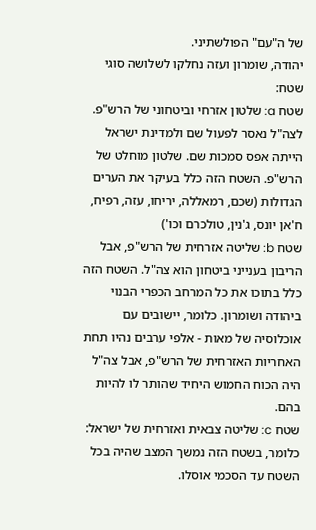של ה"עם" הפולשתיני.
יהודה, שומרון ועזה נחלקו לשלושה סוגי שטח:
שטח a: שלטון אזרחי וביטחוני של הרש"פ. לצה"ל נאסר לפעול שם ולמדינת ישראל הייתה אפס סמכות שם. שלטון מוחלט של הרש"פ. השטח הזה כלל בעיקר את הערים הגדולות (שכם, רמאללה, יריחו, עזה, רפיח, ח'אן יונס, ג'נין, טולכרם וכו')
שטח b: שליטה אזרחית של הרש"פ, אבל הריבון בענייני ביטחון הוא צה"ל. השטח הזה כלל בתוכו את כל המרחב הכפרי הבנוי ביהודה ושומרון. כלומר, יישובים עם אוכלוסיה של מאות - אלפי ערבים נהיו תחת האחריות האזרחית של הרש"פ, אבל צה"ל היה הכוח החמוש היחיד שהותר לו להיות בהם.
שטח c: שליטה צבאית ואזרחית של ישראל: כלומר, בשטח הזה נמשך המצב שהיה בכל השטח עד הסכמי אוסלו.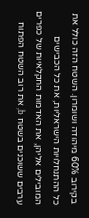בקירוב 60% מיהודה ושומרון. השטח הזה כולל את כל ההתנחלויות הישראליות, את כל הכבישים המובילים אליהן, את האדמות החקלאיות של כפרים ערבים ששוכנים בשטח b, את רוב השטח הפתוח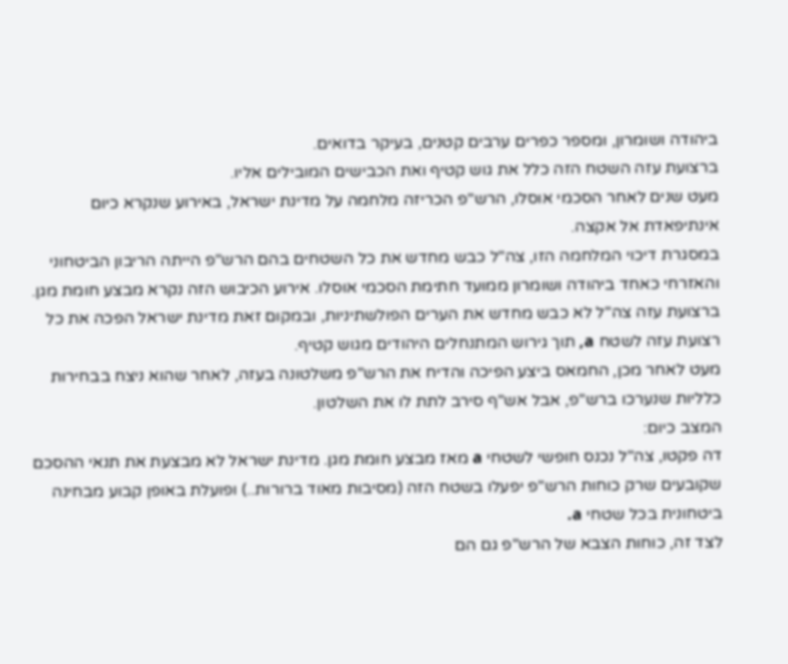ביהודה ושומרון, ומספר כפרים ערבים קטנים, בעיקר בדואים.
ברצועת עזה השטח הזה כלל את גוש קטיף ואת הכבישים המובילים אליו.
מעט שנים לאחר הסכמי אוסלו, הרש"פ הכריזה מלחמה על מדינת ישראל, באירוע שנקרא כיום אינתיפאדת אל אקצה.
במסגרת דיכוי המלחמה הזו, צה"ל כבש מחדש את כל השטחים בהם הרש"פ הייתה הריבון הביטחוני והאזרחי כאחד ביהודה ושומרון ממועד חתימת הסכמי אוסלו. אירוע הכיבוש הזה נקרא מבצע חומת מגן.
ברצועת עזה צה"ל לא כבש מחדש את הערים הפולשתיניות, ובמקום זאת מדינת ישראל הפכה את כל רצועת עזה לשטח a, תוך גירוש המתנחלים היהודים מגוש קטיף.
מעט לאחר מכן, החמאס ביצע הפיכה והדיח את הרש"פ משלטונה בעזה, לאחר שהוא ניצח בבחירות כלליות שנערכו ברש"פ, אבל אש"ף סירב לתת לו את השלטון.
המצב כיום:
דה פקטו, צה"ל נכנס חופשי לשטחי a מאז מבצע חומת מגן. מדינת ישראל לא מבצעת את תנאי ההסכם שקובעים שרק כוחות הרש"פ יפעלו בשטח הזה (מסיבות מאוד ברורות..) ופועלת באופן קבוע מבחינה ביטחונית בכל שטחי a.
לצד זה, כוחות הצבא של הרש"פ גם הם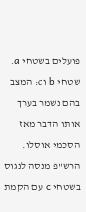פועלים בשטחי a.
שטחי b וc: המצב בהם נשמר בערך אותו הדבר מאז הסכמי אוסלו. הרש"פ מנסה לנגוס בשטחי c עם הקמת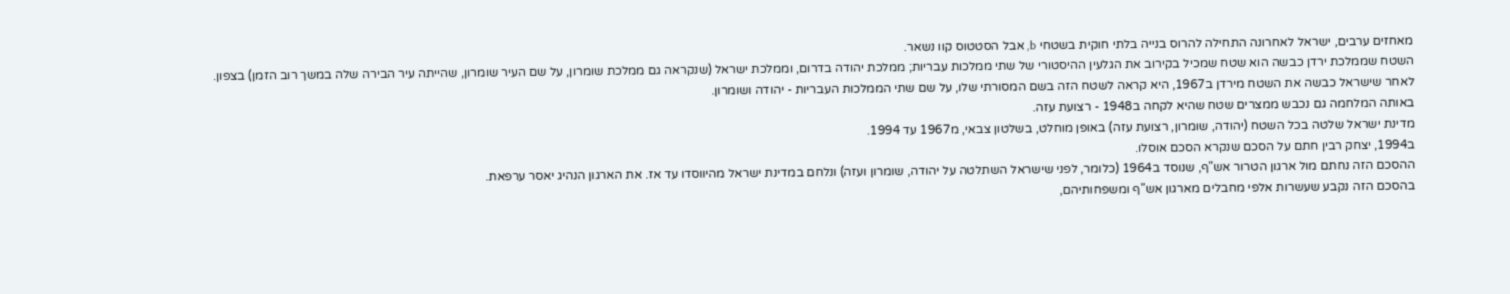מאחזים ערבים, ישראל לאחרונה התחילה להרוס בנייה בלתי חוקית בשטחי b, אבל הסטטוס קוו נשאר.
השטח שממלכת ירדן כבשה הוא שטח שמכיל בקירוב את הגלעין ההיסטורי של שתי ממלכות עבריות; ממלכת יהודה בדרום, וממלכת ישראל (שנקראה גם ממלכת שומרון, על שם העיר שומרון, שהייתה עיר הבירה שלה במשך רוב הזמן) בצפון.
לאחר שישראל כבשה את השטח מירדן ב1967, היא קראה לשטח הזה בשם המסורתי שלו, על שם שתי הממלכות העבריות - יהודה ושומרון.
באותה המלחמה גם נכבש ממצרים שטח שהיא לקחה ב1948 - רצועת עזה.
מדינת ישראל שלטה בכל השטח (יהודה, שומרון, רצועת עזה) באופן מוחלט, בשלטון צבאי, מ1967 עד 1994.
ב1994, יצחק רבין חתם על הסכם שנקרא הסכם אוסלו.
ההסכם הזה נחתם מול ארגון הטרור אש"ף, שנוסד ב1964 (כלומר, לפני שישראל השתלטה על יהודה, שומרון ועזה) ונלחם במדינת ישראל מהיווסדו עד אז. את הארגון הנהיג יאסר ערפאת.
בהסכם הזה נקבע שעשרות אלפי מחבלים מארגון אש"ף ומשפחותיהם,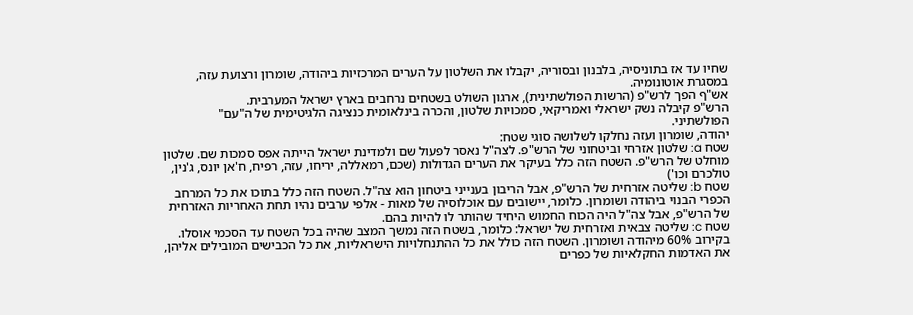שחיו עד אז בתוניסיה, בלבנון ובסוריה, יקבלו את השלטון על הערים המרכזיות ביהודה, שומרון ורצועת עזה, במסגרת אוטונומיה.
אש"ף הפך לרש"פ (הרשות הפולשתינית), ארגון השולט בשטחים נרחבים בארץ ישראל המערבית.
הרש"פ קיבלה נשק ישראלי ואמריקאי, סמכויות שלטון, והכרה בינלאומית כנציגה הלגיטימית של ה"עם" הפולשתיני.
יהודה, שומרון ועזה נחלקו לשלושה סוגי שטח:
שטח a: שלטון אזרחי וביטחוני של הרש"פ. לצה"ל נאסר לפעול שם ולמדינת ישראל הייתה אפס סמכות שם. שלטון מוחלט של הרש"פ. השטח הזה כלל בעיקר את הערים הגדולות (שכם, רמאללה, יריחו, עזה, רפיח, ח'אן יונס, ג'נין, טולכרם וכו')
שטח b: שליטה אזרחית של הרש"פ, אבל הריבון בענייני ביטחון הוא צה"ל. השטח הזה כלל בתוכו את כל המרחב הכפרי הבנוי ביהודה ושומרון. כלומר, יישובים עם אוכלוסיה של מאות - אלפי ערבים נהיו תחת האחריות האזרחית של הרש"פ, אבל צה"ל היה הכוח החמוש היחיד שהותר לו להיות בהם.
שטח c: שליטה צבאית ואזרחית של ישראל: כלומר, בשטח הזה נמשך המצב שהיה בכל השטח עד הסכמי אוסלו.
בקירוב 60% מיהודה ושומרון. השטח הזה כולל את כל ההתנחלויות הישראליות, את כל הכבישים המובילים אליהן, את האדמות החקלאיות של כפרים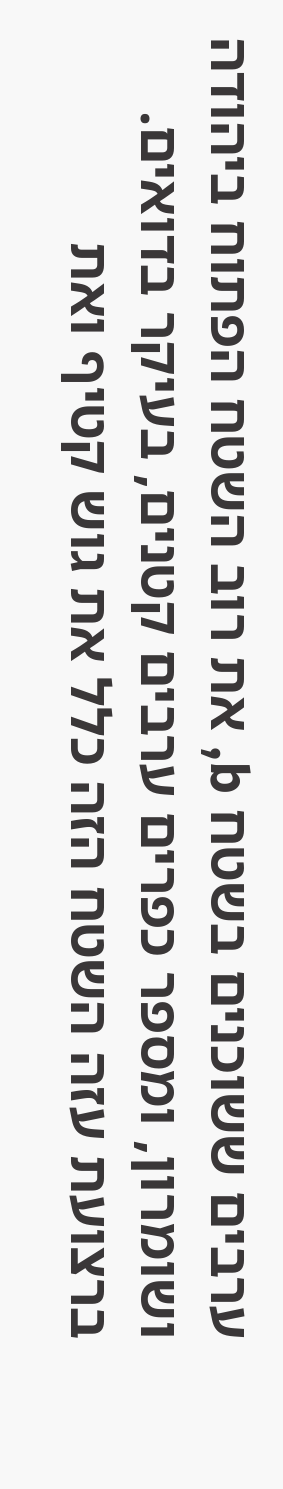ערבים ששוכנים בשטח b, את רוב השטח הפתוח ביהודה ושומרון, ומספר כפרים ערבים קטנים, בעיקר בדואים.
ברצועת עזה השטח הזה כלל את גוש קטיף ואת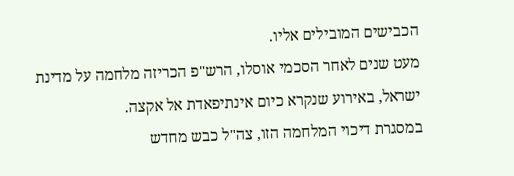הכבישים המובילים אליו.
מעט שנים לאחר הסכמי אוסלו, הרש"פ הכריזה מלחמה על מדינת ישראל, באירוע שנקרא כיום אינתיפאדת אל אקצה.
במסגרת דיכוי המלחמה הזו, צה"ל כבש מחדש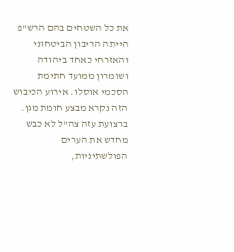את כל השטחים בהם הרש"פ הייתה הריבון הביטחוני והאזרחי כאחד ביהודה ושומרון ממועד חתימת הסכמי אוסלו. אירוע הכיבוש הזה נקרא מבצע חומת מגן.
ברצועת עזה צה"ל לא כבש מחדש את הערים הפולשתיניות,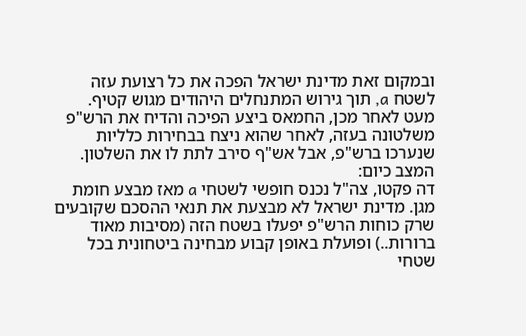ובמקום זאת מדינת ישראל הפכה את כל רצועת עזה לשטח a, תוך גירוש המתנחלים היהודים מגוש קטיף.
מעט לאחר מכן, החמאס ביצע הפיכה והדיח את הרש"פ משלטונה בעזה, לאחר שהוא ניצח בבחירות כלליות שנערכו ברש"פ, אבל אש"ף סירב לתת לו את השלטון.
המצב כיום:
דה פקטו, צה"ל נכנס חופשי לשטחי a מאז מבצע חומת מגן. מדינת ישראל לא מבצעת את תנאי ההסכם שקובעים שרק כוחות הרש"פ יפעלו בשטח הזה (מסיבות מאוד ברורות..) ופועלת באופן קבוע מבחינה ביטחונית בכל שטחי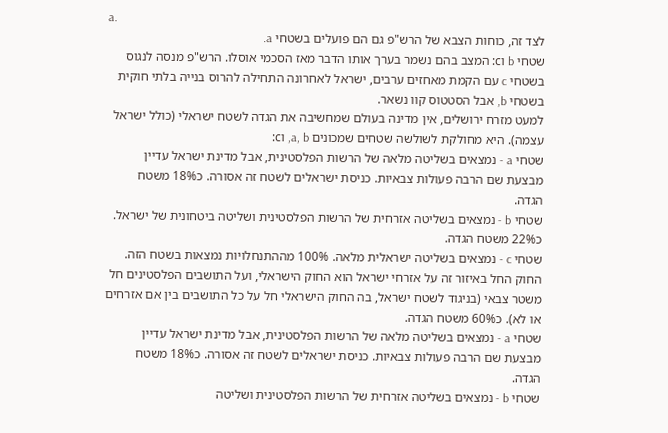a.
לצד זה, כוחות הצבא של הרש"פ גם הם פועלים בשטחי a.
שטחי b וc: המצב בהם נשמר בערך אותו הדבר מאז הסכמי אוסלו. הרש"פ מנסה לנגוס בשטחי c עם הקמת מאחזים ערבים, ישראל לאחרונה התחילה להרוס בנייה בלתי חוקית בשטחי b, אבל הסטטוס קוו נשאר.
למעט מזרח ירושלים, אין מדינה בעולם שמחשיבה את הגדה לשטח ישראלי (כולל ישראל עצמה). היא מחולקת לשולשה שטחים שמכונים a, b, וc:
שטחי a - נמצאים בשליטה מלאה של הרשות הפלסטינית, אבל מדינת ישראל עדיין מבצעת שם הרבה פעולות צבאיות. כניסת ישראלים לשטח זה אסורה. כ18% משטח הגדה.
שטחי b - נמצאים בשליטה אזרחית של הרשות הפלסטינית ושליטה ביטחונית של ישראל. כ22% משטח הגדה.
שטחי c - נמצאים בשליטה ישראלית מלאה. 100% מההתנחלויות נמצאות בשטח הזה. החוק החל באיזור זה על אזרחי ישראל הוא החוק הישראלי, ועל התושבים הפלסטינים חל משטר צבאי (בניגוד לשטח ישראל, בה החוק הישראלי חל על כל התושבים בין אם אזרחים או לא). כ60% משטח הגדה.
שטחי a - נמצאים בשליטה מלאה של הרשות הפלסטינית, אבל מדינת ישראל עדיין מבצעת שם הרבה פעולות צבאיות. כניסת ישראלים לשטח זה אסורה. כ18% משטח הגדה.
שטחי b - נמצאים בשליטה אזרחית של הרשות הפלסטינית ושליטה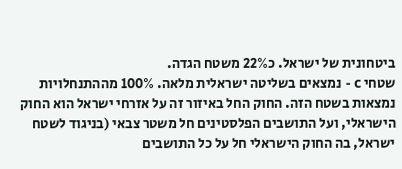ביטחונית של ישראל. כ22% משטח הגדה.
שטחי c - נמצאים בשליטה ישראלית מלאה. 100% מההתנחלויות נמצאות בשטח הזה. החוק החל באיזור זה על אזרחי ישראל הוא החוק הישראלי, ועל התושבים הפלסטינים חל משטר צבאי (בניגוד לשטח ישראל, בה החוק הישראלי חל על כל התושבים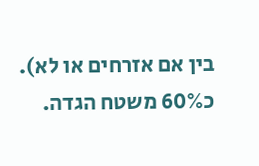בין אם אזרחים או לא). כ60% משטח הגדה.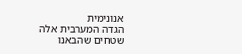אנונימית
הגדה המערבית אלה שטחים שהבאנו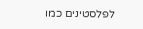לפלסטינים כמו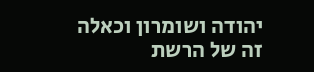יהודה ושומרון וכאלה
זה של הרשת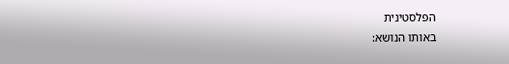הפלסטינית
באותו הנושא: